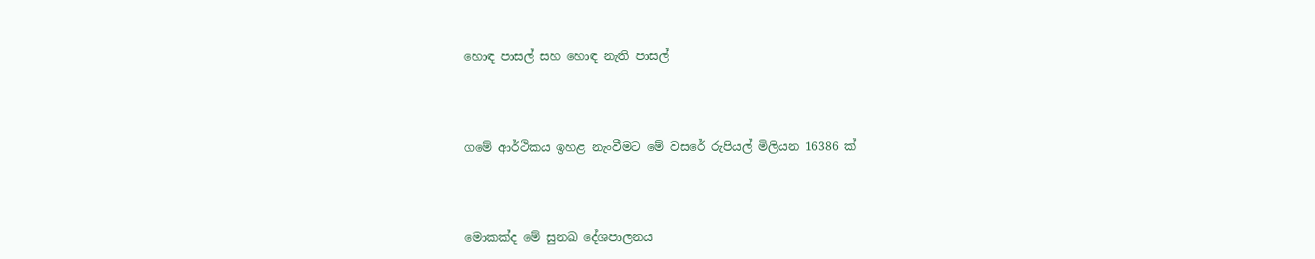හොඳ පාසල් සහ හොඳ නැති පාසල්




ගමේ ආර්ථිකය ඉහළ නැංවීමට මේ වසරේ රුපියල් මිලියන 16386 ක්




මොකක්ද මේ සුනඛ දේශපාලනය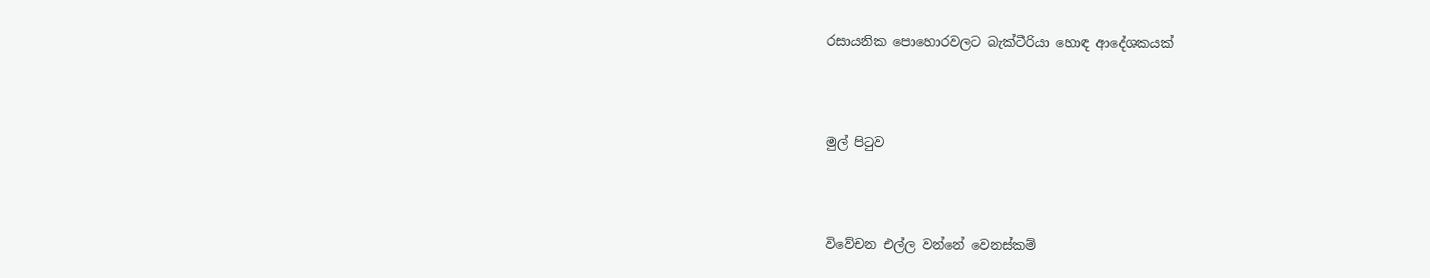රසායනික පොහොරවලට බැක්ටීරියා හොඳ ආදේශකයක්




මුල් පිටුව




විවේචන එල්ල වන්නේ වෙනස්කම්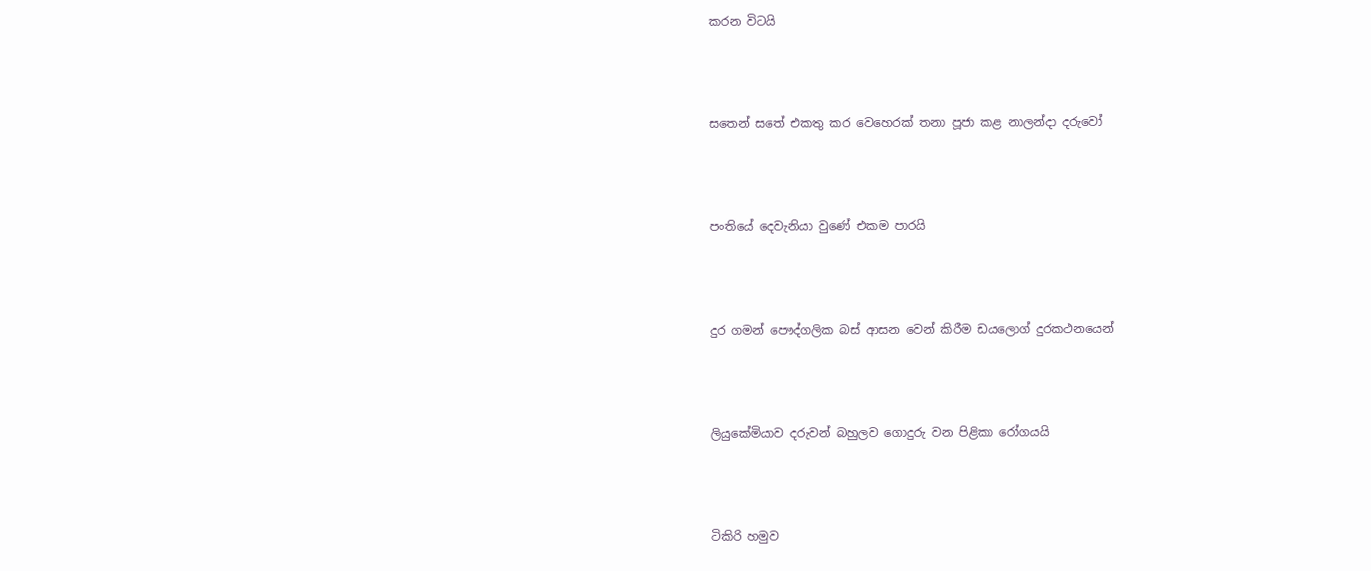කරන විටයි




සතෙන් සතේ එකතු කර වෙහෙරක් තනා පූජා කළ නාලන්දා දරුවෝ




පංතියේ දෙවැනියා වුණේ එකම පාරයි




දුර ගමන් පෞද්ගලික බස් ආසන වෙන් කිරීම ඩයලොග් දුරකථනයෙන්




ලියුකේමියාව දරුවන් බහුලව ගොදුරු වන පිළිකා රෝගයයි




ටිකිරි හමුව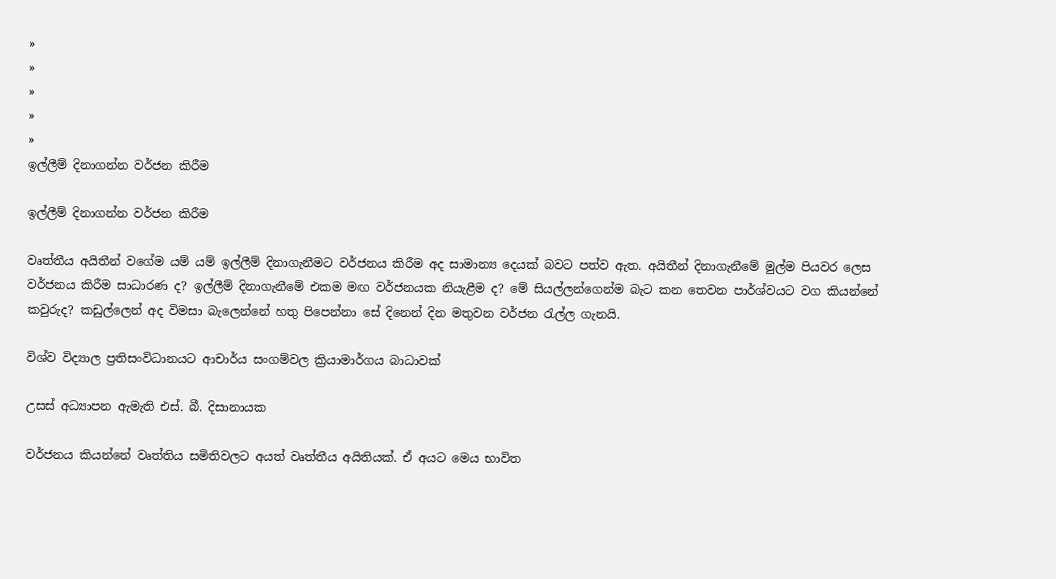»
»
»
»
»
ඉල්ලීම් දිනාගන්න වර්ජන කිරීම

ඉල්ලීම් දිනාගන්න වර්ජන කිරීම

වෘත්තීය අයිතීන් වගේම යම් යම් ඉල්ලීම් දිනාගැනීමට වර්ජනය කිරීම අද සාමාන්‍ය දෙයක් බවට පත්ව ඇත. අයිතීන් දිනාගැනීමේ මුල්ම පියවර ලෙස වර්ජනය කිරීම සාධාරණ ද? ඉල්ලීම් දිනාගැනීමේ එකම මඟ වර්ජනයක නියැළීම ද? මේ සියල්ලන්ගෙන්ම බැට කන තෙවන පාර්ශ්වයට වග කියන්නේ කවුරුද? කඩුල්ලෙන් අද විමසා බැලෙන්නේ හතු පිපෙන්නා සේ දිනෙන් දින මතුවන වර්ජන රැල්ල ගැනයි.

විශ්ව විද්‍යාල ප්‍රතිසංවිධානයට ආචාර්ය සංගම්වල ක්‍රියාමාර්ගය බාධාවක්

උසස් අධ්‍යාපන ඇමැති එස්. බී. දිසානායක

වර්ජනය කියන්නේ වෘත්තිය සමිතිවලට අයත් වෘත්තීය අයිතියක්. ඒ අයට මෙය භාවිත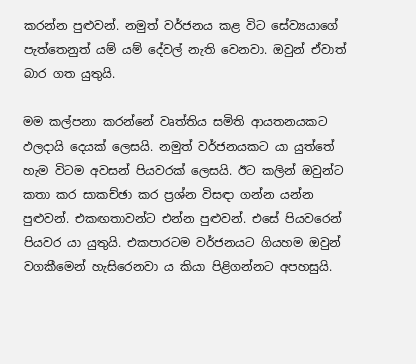කරන්න පුළුවන්. නමුත් වර්ජනය කළ විට සේව්‍යයාගේ පැත්තෙනුත් යම් යම් දේවල් නැති වෙනවා. ඔවුන් ඒවාත් බාර ගත යුතුයි.

මම කල්පනා කරන්නේ වෘත්තිය සමිති ආයතනයකට ඵලදායි දෙයක් ලෙසයි. නමුත් වර්ජනයකට යා යුත්තේ හැම විටම අවසන් පියවරක් ලෙසයි. ඊට කලින් ඔවුන්ට කතා කර සාකච්ඡා කර ප්‍රශ්න විසඳා ගන්න යන්න පුළුවන්. එකඟතාවන්ට එන්න පුළුවන්. එසේ පියවරෙන් පියවර යා යුතුයි. එකපාරටම වර්ජනයට ගියහම ඔවුන් වගකීමෙන් හැසිරෙනවා ය කියා පිළිගන්නට අපහසුයි.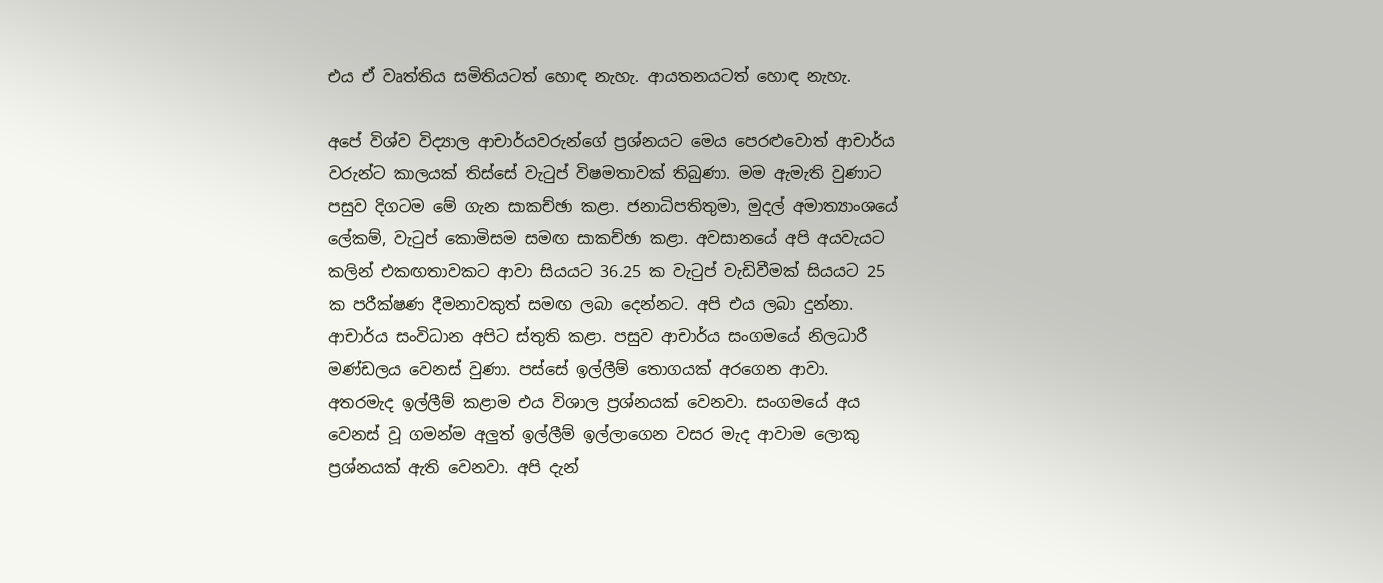එය ඒ වෘත්තිය සමිතියටත් හොඳ නැහැ. ආයතනයටත් හොඳ නැහැ.

අපේ විශ්ව විද්‍යාල ආචාර්යවරුන්ගේ ප්‍රශ්නයට මෙය පෙරළුවොත් ආචාර්ය වරුන්ට කාලයක් තිස්සේ වැටුප් විෂමතාවක් තිබුණා. මම ඇමැති වුණාට පසුව දිගටම මේ ගැන සාකච්ඡා කළා. ජනාධිපතිතුමා, මුදල් අමාත්‍යාංශයේ ලේකම්, වැටුප් කොමිසම සමඟ සාකච්ඡා කළා. අවසානයේ අපි අයවැයට කලින් එකඟතාවකට ආවා සියයට 36.25 ක වැටුප් වැඩිවීමක් සියයට 25 ක පරීක්ෂණ දීමනාවකුත් සමඟ ලබා දෙන්නට. අපි එය ලබා දුන්නා. ආචාර්ය සංවිධාන අපිට ස්තුති කළා. පසුව ආචාර්ය සංගමයේ නිලධාරී මණ්ඩලය වෙනස් වුණා. පස්සේ ඉල්ලීම් තොගයක් අරගෙන ආවා. අතරමැද ඉල්ලීම් කළාම එය විශාල ප්‍රශ්නයක් වෙනවා. සංගමයේ අය වෙනස් වූ ගමන්ම අලුත් ඉල්ලීම් ඉල්ලාගෙන වසර මැද ආවාම ලොකු ප්‍රශ්නයක් ඇති වෙනවා. අපි දැන්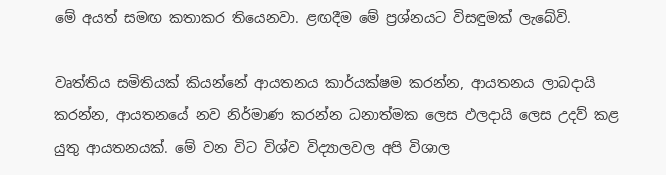මේ අයත් සමඟ කතාකර තියෙනවා. ළඟදීම මේ ප්‍රශ්නයට විසඳුමක් ලැබේවි.

වෘත්තිය සමිතියක් කියන්නේ ආයතනය කාර්යක්ෂම කරන්න, ආයතනය ලාබදායි කරන්න, ආයතනයේ නව නිර්මාණ කරන්න ධනාත්මක ලෙස ඵලදායි ලෙස උදව් කළ යුතු ආයතනයක්. මේ වන විට විශ්ව විද්‍යාලවල අපි විශාල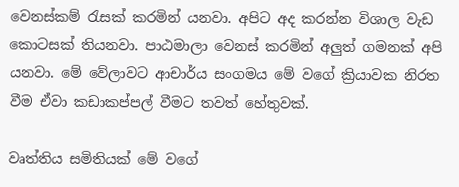වෙනස්කම් රැසක් කරමින් යනවා. අපිට අද කරන්න විශාල වැඩ කොටසක් තියනවා. පාඨමාලා වෙනස් කරමින් අලුත් ගමනක් අපි යනවා. මේ වේලාවට ආචාර්ය සංගමය මේ වගේ ක්‍රියාවක නිරත වීම ඒවා කඩාකප්පල් වීමට තවත් හේතුවක්.

වෘත්තිය සමිතියක් මේ වගේ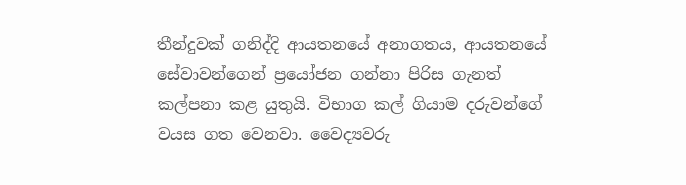තීන්දුවක් ගනිද්දි ආයතනයේ අනාගතය, ආයතනයේ සේවාවන්ගෙන් ප්‍රයෝජන ගන්නා පිරිස ගැනත් කල්පනා කළ යුතුයි. විභාග කල් ගියාම දරුවන්ගේ වයස ගත වෙනවා. වෛද්‍යවරු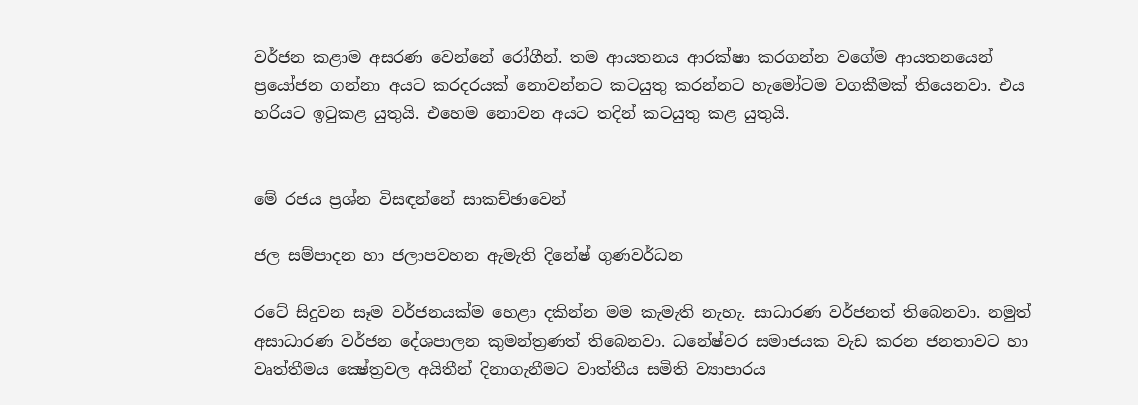වර්ජන කළාම අසරණ වෙන්නේ රෝගීන්. තම ආයතනය ආරක්ෂා කරගන්න වගේම ආයතනයෙන් ප්‍රයෝජන ගන්නා අයට කරදරයක් නොවන්නට කටයුතු කරන්නට හැමෝටම වගකීමක් තියෙනවා. එය හරියට ඉටුකළ යුතුයි. එහෙම නොවන අයට තදින් කටයුතු කළ යුතුයි.


මේ රජය ප්‍රශ්න විසඳන්නේ සාකච්ඡාවෙන්

ජල සම්පාදන හා ජලාපවහන ඇමැති දිනේෂ් ගුණවර්ධන

රටේ සිදුවන සෑම වර්ජනයක්ම හෙළා දකින්න මම කැමැති නැහැ. සාධාරණ වර්ජනත් තිබෙනවා. නමුත් අසාධාරණ වර්ජන දේශපාලන කුමන්ත්‍රණත් තිබෙනවා. ධනේෂ්වර සමාජයක වැඩ කරන ජනතාවට හා වෘත්තීමය ක්‍ෂේත්‍රවල අයිතීන් දිනාගැනීමට වාත්තීය සමිති ව්‍යාපාරය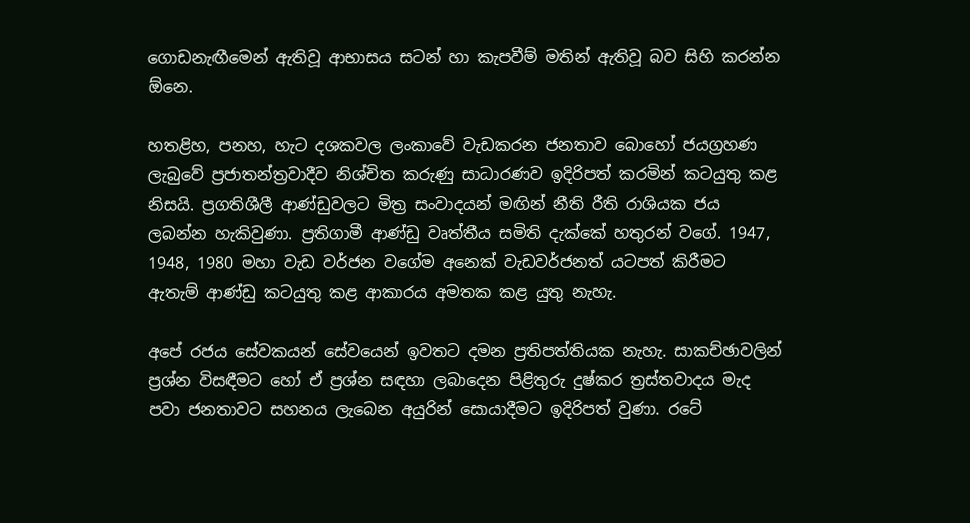ගොඩනැඟීමෙන් ඇතිවූ ආභාසය සටන් හා කැපවීම් මතින් ඇතිවූ බව සිහි කරන්න ඕනෙ.

හතළිහ, පනහ, හැට දශකවල ලංකාවේ වැඩකරන ජනතාව බොහෝ ජයග්‍රහණ ලැබුවේ ප්‍රජාතන්ත්‍රවාදීව නිශ්චිත කරුණු සාධාරණව ඉදිරිපත් කරමින් කටයුතු කළ නිසයි. ප්‍රගතිශීලී ආණ්ඩුවලට මිත්‍ර සංවාදයන් මඟින් නීති රීති රාශියක ජය ලබන්න හැකිවුණා. ප්‍රතිගාමී ආණ්ඩු වෘත්තීය සමිති දැක්කේ හතුරන් වගේ. 1947, 1948, 1980 මහා වැඩ වර්ජන වගේම අනෙක් වැඩවර්ජනත් යටපත් කිරීමට ඇතැම් ආණ්ඩු කටයුතු කළ ආකාරය අමතක කළ යුතු නැහැ.

අපේ රජය සේවකයන් සේවයෙන් ඉවතට දමන ප්‍රතිපත්තියක නැහැ. සාකච්ඡාවලින් ප්‍රශ්න විසඳීමට හෝ ඒ ප්‍රශ්න සඳහා ලබාදෙන පිළිතුරු දුෂ්කර ත්‍රස්තවාදය මැද පවා ජනතාවට සහනය ලැබෙන අයුරින් සොයාදීමට ඉදිරිපත් වුණා. රටේ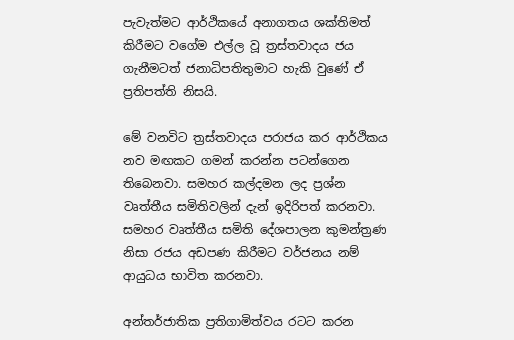පැවැත්මට ආර්ථිකයේ අනාගතය ශක්තිමත් කිරීමට වගේම එල්ල වූ ත්‍රස්තවාදය ජය ගැනීමටත් ජනාධිපතිතුමාට හැකි වුණේ ඒ ප්‍රතිපත්ති නිසයි.

මේ වනවිට ත්‍රස්තවාදය පරාජය කර ආර්ථිකය නව මඟකට ගමන් කරන්න පටන්ගෙන තිබෙනවා. සමහර කල්දමන ලද ප්‍රශ්න වෘත්තීය සමිතිවලින් දැන් ඉදිරිපත් කරනවා. සමහර වෘත්තීය සමිති දේශපාලන කුමන්ත්‍රණ නිසා රජය අඩපණ කිරීමට වර්ජනය නම් ආයුධය භාවිත කරනවා.

අන්තර්ජාතික ප්‍රතිගාමිත්වය රටට කරන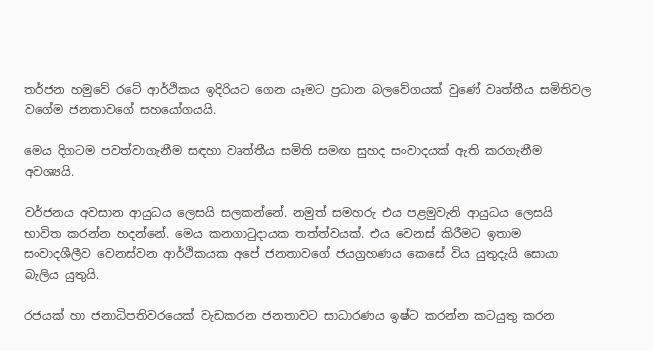තර්ජන හමුවේ රටේ ආර්ථිකය ඉදිරියට ගෙන යෑමට ප්‍රධාන බලවේගයක් වුණේ වෘත්තීය සමිතිවල වගේම ජනතාවගේ සහයෝගයයි.

මෙය දිගටම පවත්වාගැනීම සඳහා වෘත්තීය සමිති සමඟ සුහද සංවාදයක් ඇති කරගැනීම අවශ්‍යයි.

වර්ජනය අවසාන ආයුධය ලෙසයි සලකන්නේ. නමුත් සමහරු එය පළමුවැනි ආයුධය ලෙසයි භාවිත කරන්න හදන්නේ. මෙය කනගාටුදායක තත්ත්වයක්. එය වෙනස් කිරීමට ඉතාම සංවාදශීලීව වෙනස්වන ආර්ථිකයක අපේ ජනතාවගේ ජයග්‍රහණය කෙසේ විය යුතුදැයි සොයා බැලිය යුතුයි.

රජයක් හා ජනාධිපතිවරයෙක් වැඩකරන ජනතාවට සාධාරණය ඉෂ්ට කරන්න කටයුතු කරන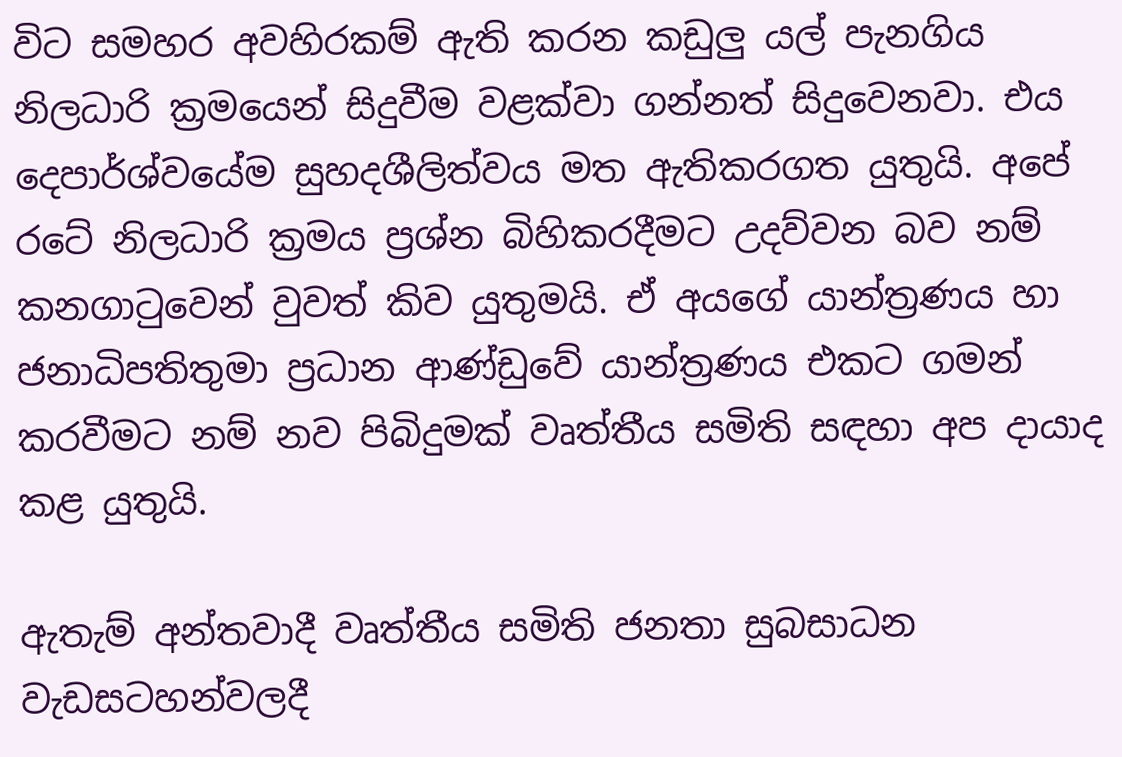විට සමහර අවහිරකම් ඇති කරන කඩුලු යල් පැනගිය නිලධාරි ක්‍රමයෙන් සිදුවීම වළක්වා ගන්නත් සිදුවෙනවා. එය දෙපාර්ශ්වයේම සුහදශීලිත්වය මත ඇතිකරගත යුතුයි. අපේ රටේ නිලධාරි ක්‍රමය ප්‍රශ්න බිහිකරදීමට උදව්වන බව නම් කනගාටුවෙන් වුවත් කිව යුතුමයි. ඒ අයගේ යාන්ත්‍රණය හා ජනාධිපතිතුමා ප්‍රධාන ආණ්ඩුවේ යාන්ත්‍රණය එකට ගමන් කරවීමට නම් නව පිබිදුමක් වෘත්තීය සමිති සඳහා අප දායාද කළ යුතුයි.

ඇතැම් අන්තවාදී වෘත්තීය සමිති ජනතා සුබසාධන වැඩසටහන්වලදී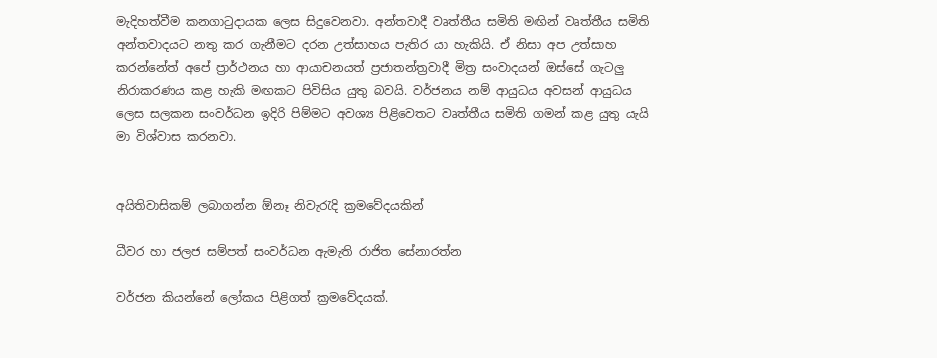මැදිහත්වීම කනගාටුදායක ලෙස සිදුවෙනවා. අන්තවාදී වෘත්තීය සමිති මඟින් වෘත්තීය සමිති අන්තවාදයට නතු කර ගැනීමට දරන උත්සාහය පැතිර යා හැකියි. ඒ නිසා අප උත්සාහ කරන්නේත් අපේ ප්‍රාර්ථනය හා ආයාචනයත් ප්‍රජාතන්ත්‍රවාදී මිත්‍ර සංවාදයන් ඔස්සේ ගැටලු නිරාකරණය කළ හැකි මඟකට පිවිසිය යුතු බවයි. වර්ජනය නම් ආයුධය අවසන් ආයුධය ලෙස සලකන සංවර්ධන ඉදිරි පිම්මට අවශ්‍ය පිළිවෙතට වෘත්තීය සමිති ගමන් කළ යුතු යැයි මා විශ්වාස කරනවා.


අයිතිවාසිකම් ලබාගන්න ඕනෑ නිවැරැදි ක්‍රමවේදයකින්

ධීවර හා ජලජ සම්පත් සංවර්ධන ඇමැති රාජිත සේනාරත්න

වර්ජන කියන්නේ ලෝකය පිළිගත් ක්‍රමවේදයක්.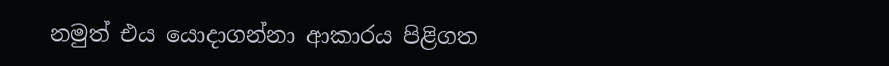නමුත් එය යොදාගන්නා ආකාරය පිළිගත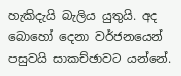හැකිදැයි බැලිය යුතුයි. අද බොහෝ දෙනා වර්ජනයෙන් පසුවයි සාකච්ඡාවට යන්නේ.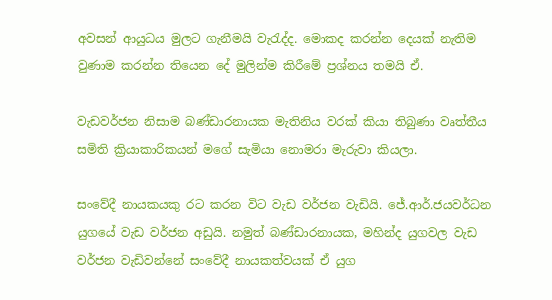අවසන් ආයුධය මුලට ගැනීමයි වැරැද්ද. මොකද කරන්න දෙයක් නැතිම වුණාම කරන්න තියෙන දේ මුලින්ම කිරීමේ ප්‍රශ්නය තමයි ඒ.

වැඩවර්ජන නිසාම බණ්ඩාරනායක මැතිනිය වරක් කියා තිබුණා වෘත්තීය සමිති ක්‍රියාකාරිකයන් මගේ සැමියා නොමරා මැරුවා කියලා.

සංවේදී නායකයකු රට කරන විට වැඩ වර්ජන වැඩියි. ජේ.ආර්.ජයවර්ධන යුගයේ වැඩ වර්ජන අඩුයි. නමුත් බණ්ඩාරනායක, මහින්ද යුගවල වැඩ වර්ජන වැඩිවන්නේ සංවේදී නායකත්වයක් ඒ යුග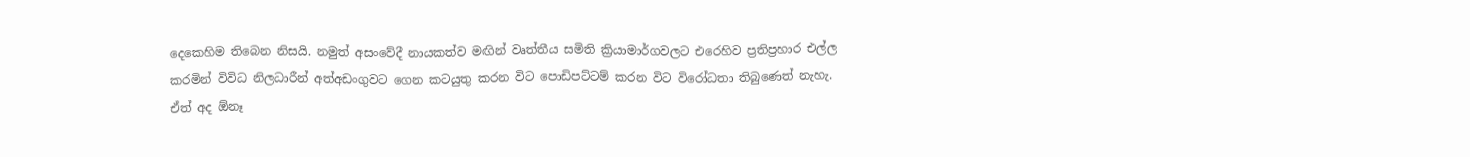දෙකෙහිම තිබෙන නිසයි. නමුත් අසංවේදී නායකත්ව මඟින් වෘත්තීය සමිති ක්‍රියාමාර්ගවලට එරෙහිව ප්‍රතිප්‍රහාර එල්ල කරමින් විවිධ නිලධාරීන් අත්අඩංගුවට ගෙන කටයුතු කරන විට පොඩිපට්ටම් කරන විට විරෝධතා තිබුණෙත් නැහැ. ඒත් අද ඕනෑ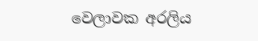වෙලාවක අරලිය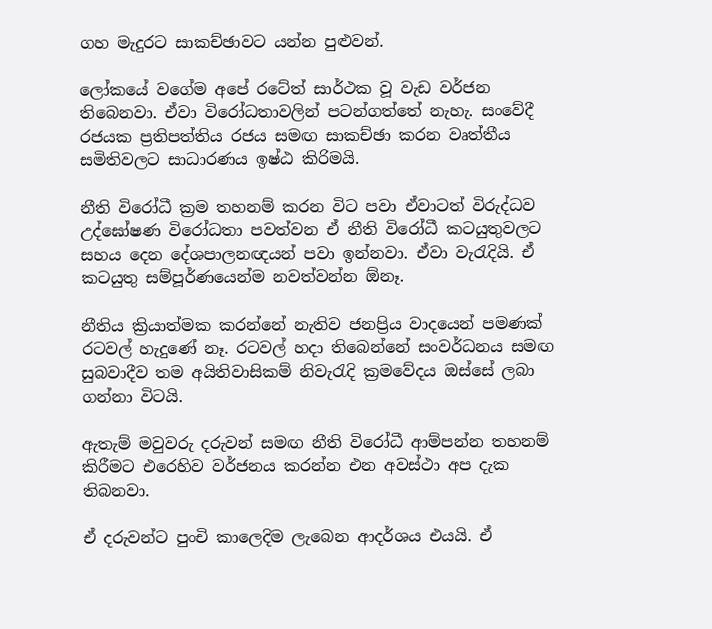ගහ මැදුරට සාකච්ඡාවට යන්න පුළුවන්.

ලෝකයේ වගේම අපේ රටේත් සාර්ථක වූ වැඩ වර්ජන තිබෙනවා. ඒවා විරෝධතාවලින් පටන්ගත්තේ නැහැ. සංවේදී රජයක ප්‍රතිපත්තිය රජය සමඟ සාකච්ඡා කරන වෘත්තීය සමිතිවලට සාධාරණය ඉෂ්ඨ කිරිමයි.

නීති විරෝධී ක්‍රම තහනම් කරන විට පවා ඒවාටත් විරුද්ධව උද්ඝෝෂණ විරෝධතා පවත්වන ඒ නීති විරෝධී කටයුතුවලට සහය දෙන දේශපාලනඥයන් පවා ඉන්නවා. ඒවා වැරැදියි. ඒ කටයුතු සම්පූර්ණයෙන්ම නවත්වන්න ඕනෑ.

නීතිය ක්‍රියාත්මක කරන්නේ නැතිව ජනප්‍රිය වාදයෙන් පමණක් රටවල් හැදුණේ නෑ. රටවල් හදා තිබෙන්නේ සංවර්ධනය සමඟ සුබවාදීව තම අයිතිවාසිකම් නිවැරැදි ක්‍රමවේදය ඔස්සේ ලබා ගන්නා විටයි.

ඇතැම් මවුවරු දරුවන් සමඟ නීති විරෝධී ආම්පන්න තහනම් කිරීමට එරෙහිව වර්ජනය කරන්න එන අවස්ථා අප දැක තිබනවා.

ඒ දරුවන්ට පුංචි කාලෙදිම ලැබෙන ආදර්ශය එයයි. ඒ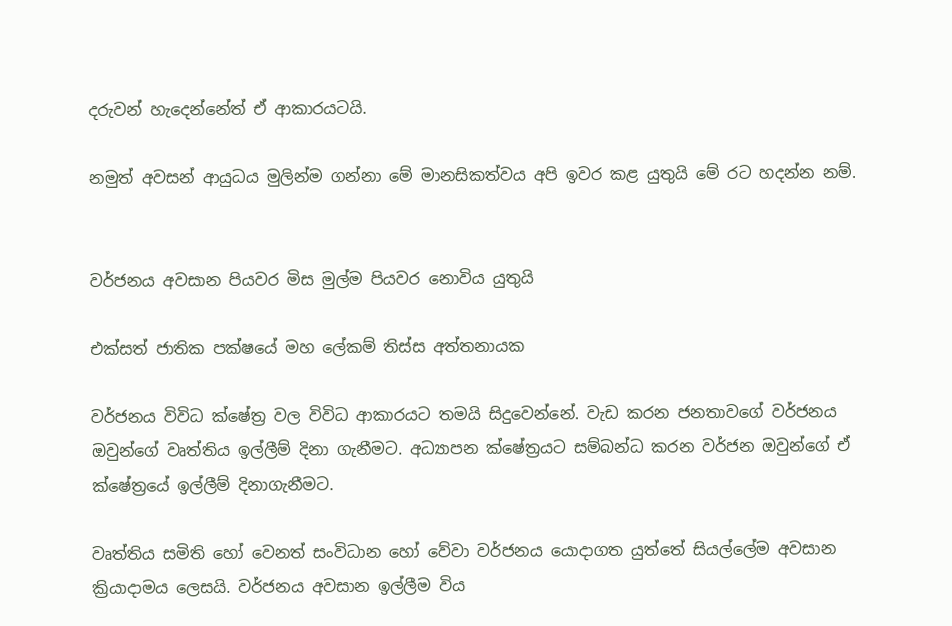දරුවන් හැදෙන්නේත් ඒ ආකාරයටයි.

නමුත් අවසන් ආයුධය මුලින්ම ගන්නා මේ මානසිකත්වය අපි ඉවර කළ යුතුයි මේ රට හදන්න නම්.


වර්ජනය අවසාන පියවර මිස මුල්ම පියවර නොවිය යුතුයි

එක්සත් ජාතික පක්ෂයේ මහ ලේකම් තිස්ස අත්තනායක

වර්ජනය විවිධ ක්ෂේත්‍ර වල විවිධ ආකාරයට තමයි සිදුවෙන්නේ. වැඩ කරන ජනතාවගේ වර්ජනය ඔවුන්ගේ වෘත්තිය ඉල්ලීම් දිනා ගැනීමට. අධ්‍යාපන ක්ෂේත්‍රයට සම්බන්ධ කරන වර්ජන ඔවුන්ගේ ඒ ක්ෂේත්‍රයේ ඉල්ලීම් දිනාගැනීමට.

වෘත්තිය සමිති හෝ වෙනත් සංවිධාන හෝ වේවා වර්ජනය යොදාගත යුත්තේ සියල්ලේම අවසාන ක්‍රියාදාමය ලෙසයි. වර්ජනය අවසාන ඉල්ලීම විය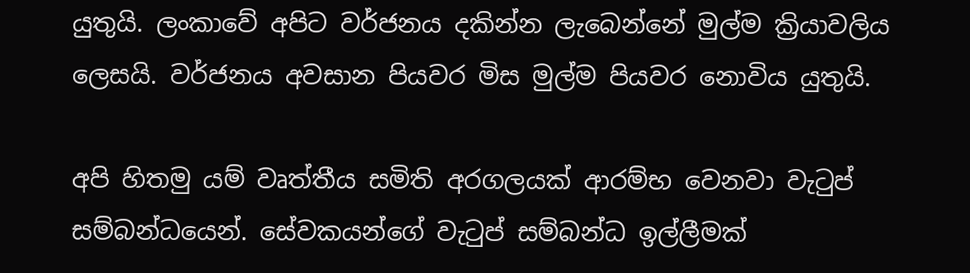යුතුයි. ලංකාවේ අපිට වර්ජනය දකින්න ලැබෙන්නේ මුල්ම ක්‍රියාවලිය ලෙසයි. වර්ජනය අවසාන පියවර මිස මුල්ම පියවර නොවිය යුතුයි.

අපි හිතමු යම් වෘත්තීය සමිති අරගලයක් ආරම්භ වෙනවා වැටුප් සම්බන්ධයෙන්. සේවකයන්ගේ වැටුප් සම්බන්ධ ඉල්ලීමක්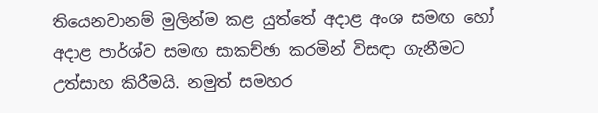තියෙනවානම් මුලින්ම කළ යුත්තේ අදාළ අංශ සමඟ හෝ අදාළ පාර්ශ්ව සමඟ සාකච්ඡා කරමින් විසඳා ගැනීමට උත්සාහ කිරීමයි. නමුත් සමහර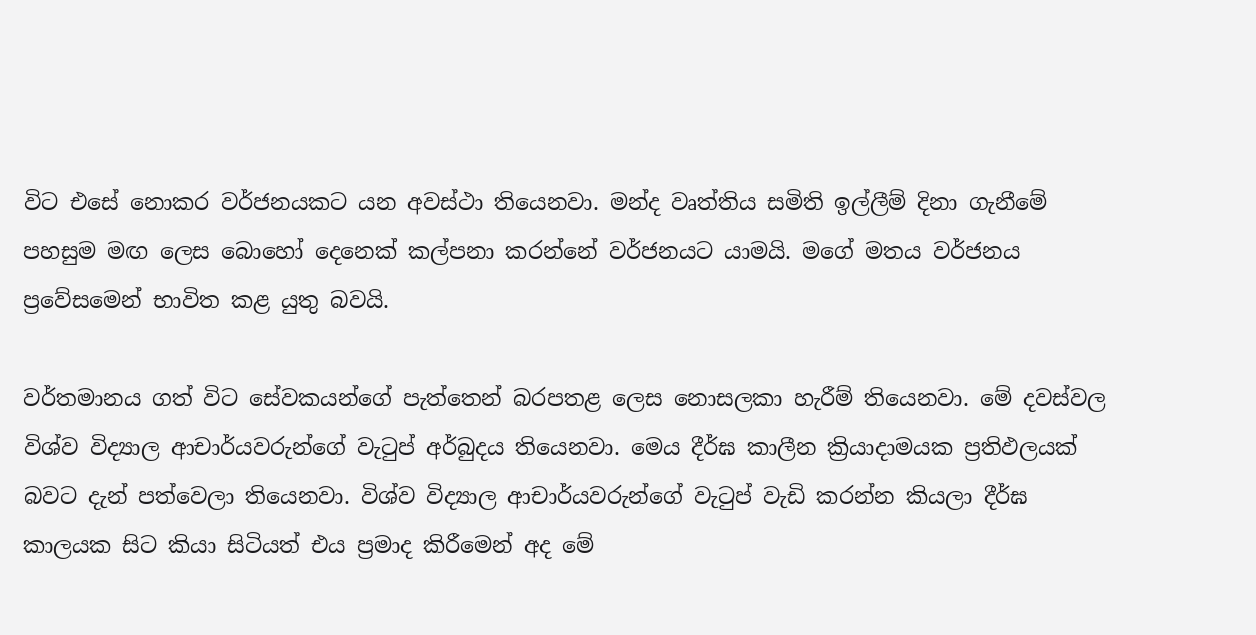විට එසේ නොකර වර්ජනයකට යන අවස්ථා තියෙනවා. මන්ද වෘත්තිය සමිති ඉල්ලීම් දිනා ගැනීමේ පහසුම මඟ ලෙස බොහෝ දෙනෙක් කල්පනා කරන්නේ වර්ජනයට යාමයි. මගේ මතය වර්ජනය ප්‍රවේසමෙන් භාවිත කළ යුතු බවයි.

වර්තමානය ගත් විට සේවකයන්ගේ පැත්තෙන් බරපතළ ලෙස නොසලකා හැරීම් තියෙනවා. මේ දවස්වල විශ්ව විද්‍යාල ආචාර්යවරුන්ගේ වැටුප් අර්බුදය තියෙනවා. මෙය දීර්ඝ කාලීන ක්‍රියාදාමයක ප්‍රතිඵලයක් බවට දැන් පත්වෙලා තියෙනවා. විශ්ව විද්‍යාල ආචාර්යවරුන්ගේ වැටුප් වැඩි කරන්න කියලා දීර්ඝ කාලයක සිට කියා සිටියත් එය ප්‍රමාද කිරීමෙන් අද මේ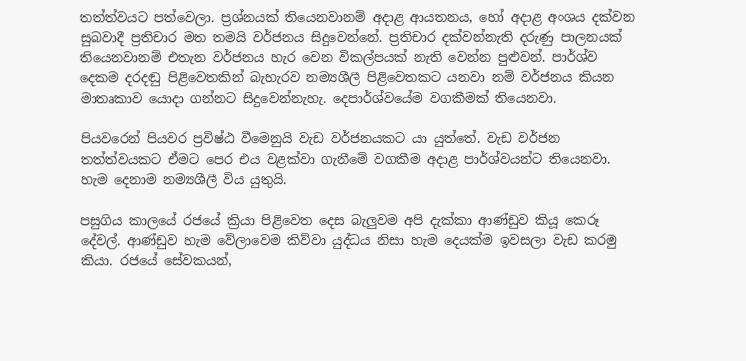තත්ත්වයට පත්වෙලා. ප්‍රශ්නයක් තියෙනවානම් අදාළ ආයතනය, හෝ අදාළ අංශය දක්වන සුබවාදී ප්‍රතිචාර මත තමයි වර්ජනය සිදුවෙන්නේ. ප්‍රතිචාර දක්වන්නැති දරුණු පාලනයක් තියෙනවානම් එතැන වර්ජනය හැර වෙන විකල්පයක් නැති වෙන්න පුළුවන්. පාර්ශ්ව දෙකම දරදඬු පිළිවෙතකින් බැහැරව නම්‍යශීලී පිළිවෙතකට යනවා නම් වර්ජනය කියන මාතෘකාව යොදා ගන්නට සිදුවෙන්නැහැ. දෙපාර්ශ්වයේම වගකීමක් තියෙනවා.

පියවරෙන් පියවර ප්‍රවිෂ්ඨ වීමෙනුයි වැඩ වර්ජනයකට යා යුත්තේ. වැඩ වර්ජන තත්ත්වයකට ඒමට පෙර එය වළක්වා ගැනීමේ වගකීම අදාළ පාර්ශ්වයන්ට තියෙනවා. හැම දෙනාම නම්‍යශීලී විය යුතුයි.

පසුගිය කාලයේ රජයේ ක්‍රියා පිළිවෙත දෙස බැලුවම අපි දැක්කා ආණ්ඩුව කියූ කෙරූ දේවල්. ආණ්ඩුව හැම වේලාවෙම කිව්වා යුද්ධය නිසා හැම දෙයක්ම ඉවසලා වැඩ කරමු කියා. රජයේ සේවකයන්,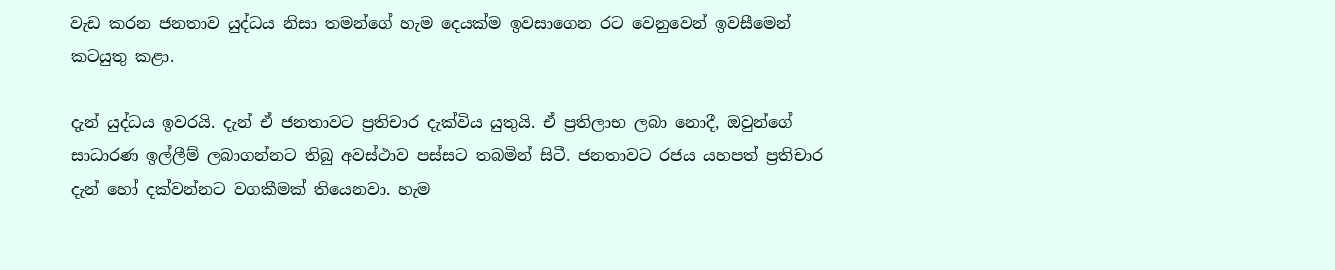වැඩ කරන ජනතාව යුද්ධය නිසා තමන්ගේ හැම දෙයක්ම ඉවසාගෙන රට වෙනුවෙන් ඉවසීමෙන් කටයුතු කළා.

දැන් යුද්ධය ඉවරයි. දැන් ඒ ජනතාවට ප්‍රතිචාර දැක්විය යුතුයි. ඒ ප්‍රතිලාභ ලබා නොදී, ඔවුන්ගේ සාධාරණ ඉල්ලීම් ලබාගන්නට තිබු අවස්ථාව පස්සට තබමින් සිටී. ජනතාවට රජය යහපත් ප්‍රතිචාර දැන් හෝ දක්වන්නට වගකීමක් තියෙනවා. හැම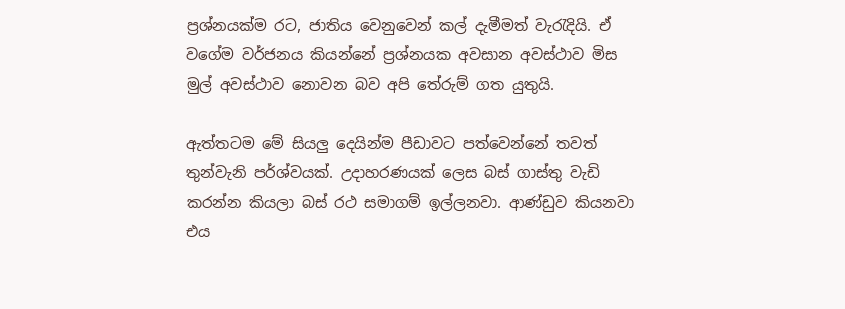ප්‍රශ්නයක්ම රට, ජාතිය වෙනුවෙන් කල් දැමීමත් වැරැදියි. ඒ වගේම වර්ජනය කියන්නේ ප්‍රශ්නයක අවසාන අවස්ථාව මිස මුල් අවස්ථාව නොවන බව අපි තේරුම් ගත යුතුයි.

ඇත්තටම මේ සියලු දෙයින්ම පීඩාවට පත්වෙන්නේ තවත් තුන්වැනි පර්ශ්වයක්. උදාහරණයක් ලෙස බස් ගාස්තු වැඩි කරන්න කියලා බස් රථ සමාගම් ඉල්ලනවා. ආණ්ඩුව කියනවා එය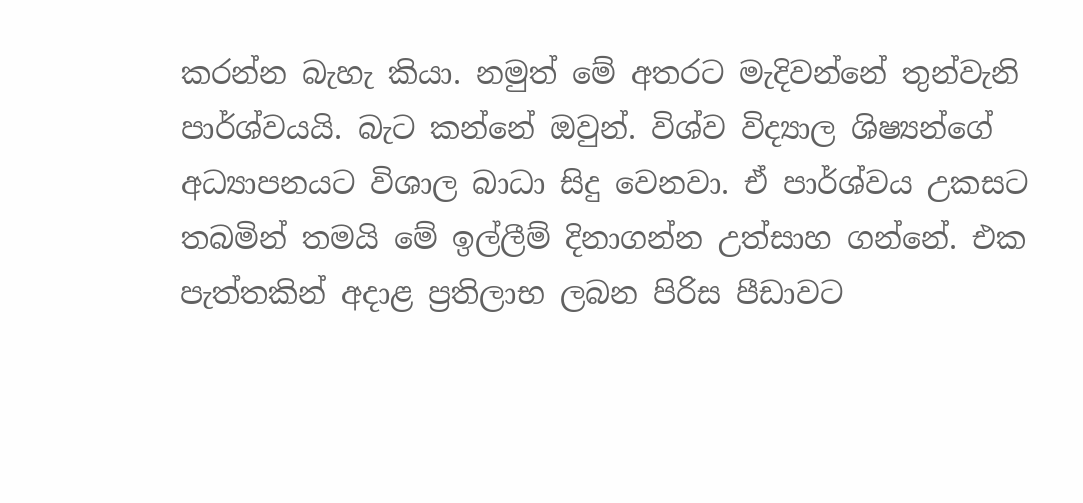කරන්න බැහැ කියා. නමුත් මේ අතරට මැදිවන්නේ තුන්වැනි පාර්ශ්වයයි. බැට කන්නේ ඔවුන්. විශ්ව විද්‍යාල ශිෂ්‍යන්ගේ අධ්‍යාපනයට විශාල බාධා සිදු වෙනවා. ඒ පාර්ශ්වය උකසට තබමින් තමයි මේ ඉල්ලීම් දිනාගන්න උත්සාහ ගන්නේ. එක පැත්තකින් අදාළ ප්‍රතිලාභ ලබන පිරිස පීඩාවට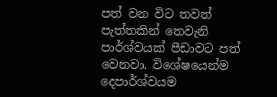පත් වන විට තවත් පැත්තකින් තෙවැනි පාර්ශ්වයක් පීඩාවට පත් වෙනවා. විශේෂයෙන්ම දෙපාර්ශ්වයම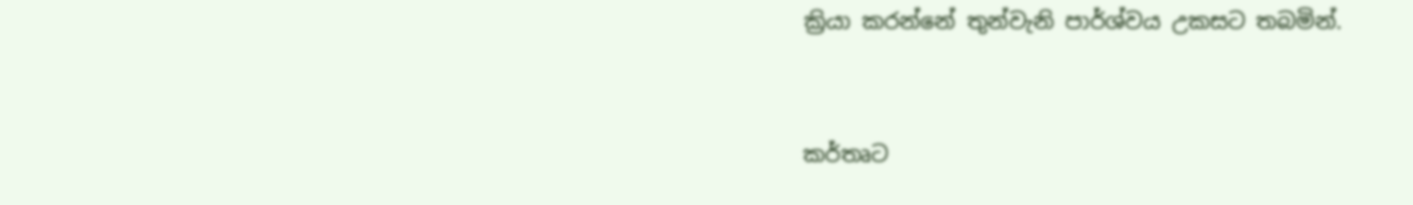ක්‍රියා කරන්නේ තුන්වැනි පාර්ශ්වය උකසට තබමින්.


කර්තෘට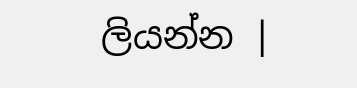ලියන්න |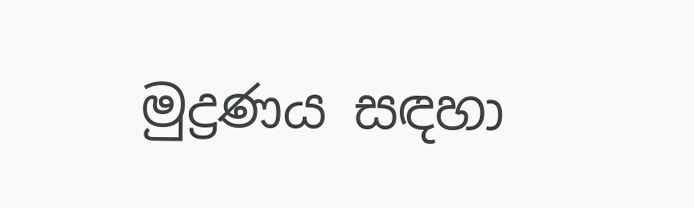මුද්‍රණය සඳහා